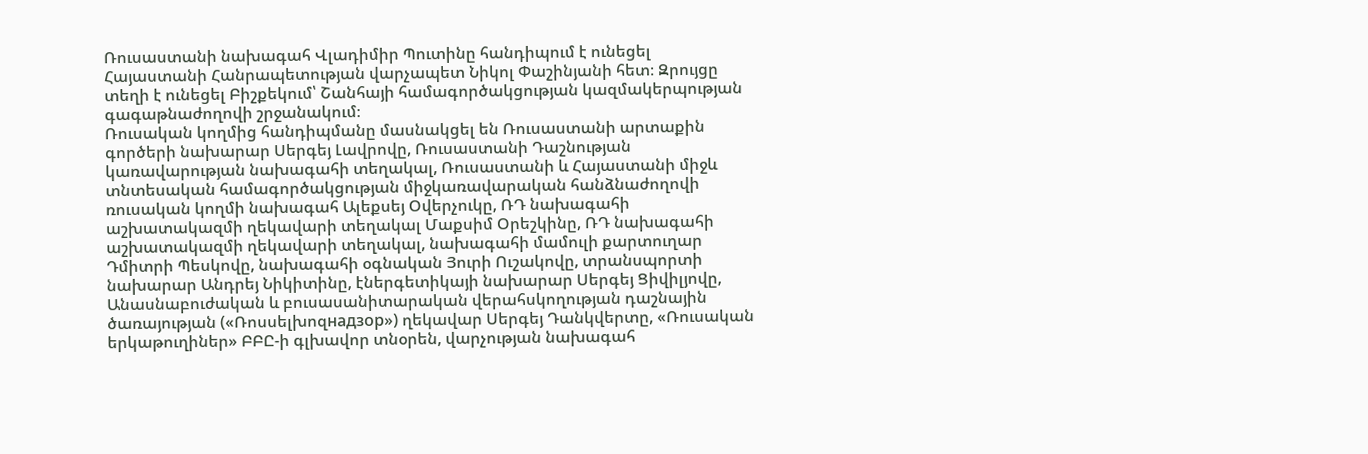Ռուսաստանի նախագահ Վլադիմիր Պուտինը հանդիպում է ունեցել Հայաստանի Հանրապետության վարչապետ Նիկոլ Փաշինյանի հետ։ Զրույցը տեղի է ունեցել Բիշքեկում՝ Շանհայի համագործակցության կազմակերպության գագաթնաժողովի շրջանակում։
Ռուսական կողմից հանդիպմանը մասնակցել են Ռուսաստանի արտաքին գործերի նախարար Սերգեյ Լավրովը, Ռուսաստանի Դաշնության կառավարության նախագահի տեղակալ, Ռուսաստանի և Հայաստանի միջև տնտեսական համագործակցության միջկառավարական հանձնաժողովի ռուսական կողմի նախագահ Ալեքսեյ Օվերչուկը, ՌԴ նախագահի աշխատակազմի ղեկավարի տեղակալ Մաքսիմ Օրեշկինը, ՌԴ նախագահի աշխատակազմի ղեկավարի տեղակալ, նախագահի մամուլի քարտուղար Դմիտրի Պեսկովը, նախագահի օգնական Յուրի Ուշակովը, տրանսպորտի նախարար Անդրեյ Նիկիտինը, էներգետիկայի նախարար Սերգեյ Ցիվիլյովը, Անասնաբուժական և բուսասանիտարական վերահսկողության դաշնային ծառայության («Ռոսսելխոզнадзор») ղեկավար Սերգեյ Դանկվերտը, «Ռուսական երկաթուղիներ» ԲԲԸ-ի գլխավոր տնօրեն, վարչության նախագահ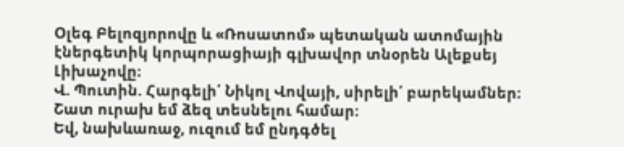Օլեգ Բելոզյորովը և «Ռոսատոմ» պետական ատոմային էներգետիկ կորպորացիայի գլխավոր տնօրեն Ալեքսեյ Լիխաչովը։
Վ. Պուտին. Հարգելի՛ Նիկոլ Վովայի, սիրելի՛ բարեկամներ։ Շատ ուրախ եմ ձեզ տեսնելու համար։
Եվ, նախևառաջ, ուզում եմ ընդգծել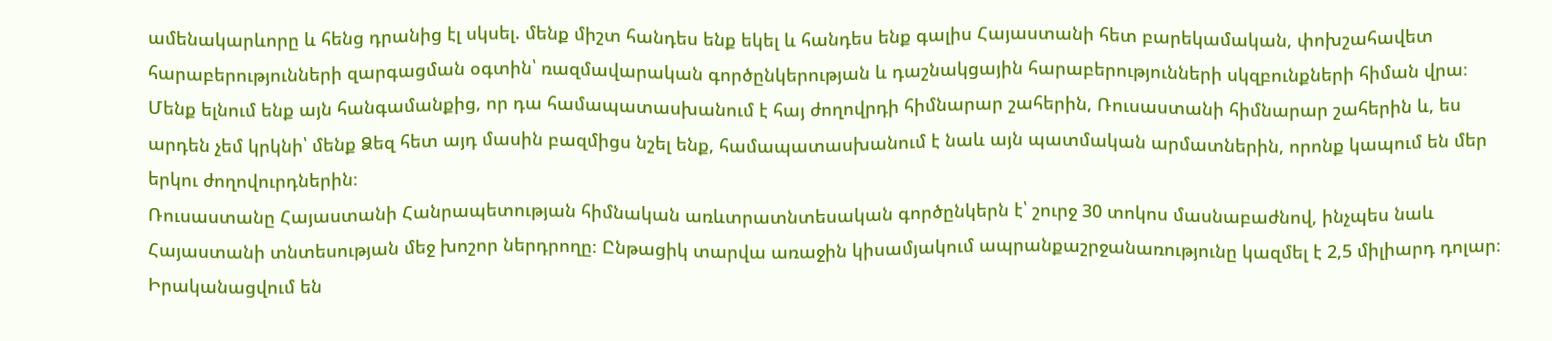ամենակարևորը և հենց դրանից էլ սկսել. մենք միշտ հանդես ենք եկել և հանդես ենք գալիս Հայաստանի հետ բարեկամական, փոխշահավետ հարաբերությունների զարգացման օգտին՝ ռազմավարական գործընկերության և դաշնակցային հարաբերությունների սկզբունքների հիման վրա։
Մենք ելնում ենք այն հանգամանքից, որ դա համապատասխանում է հայ ժողովրդի հիմնարար շահերին, Ռուսաստանի հիմնարար շահերին և, ես արդեն չեմ կրկնի՝ մենք Ձեզ հետ այդ մասին բազմիցս նշել ենք, համապատասխանում է նաև այն պատմական արմատներին, որոնք կապում են մեր երկու ժողովուրդներին։
Ռուսաստանը Հայաստանի Հանրապետության հիմնական առևտրատնտեսական գործընկերն է՝ շուրջ 30 տոկոս մասնաբաժնով, ինչպես նաև Հայաստանի տնտեսության մեջ խոշոր ներդրողը։ Ընթացիկ տարվա առաջին կիսամյակում ապրանքաշրջանառությունը կազմել է 2,5 միլիարդ դոլար։
Իրականացվում են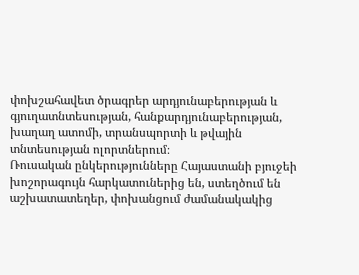փոխշահավետ ծրագրեր արդյունաբերության և գյուղատնտեսության, հանքարդյունաբերության, խաղաղ ատոմի, տրանսպորտի և թվային տնտեսության ոլորտներում։
Ռուսական ընկերությունները Հայաստանի բյուջեի խոշորագույն հարկատուներից են, ստեղծում են աշխատատեղեր, փոխանցում ժամանակակից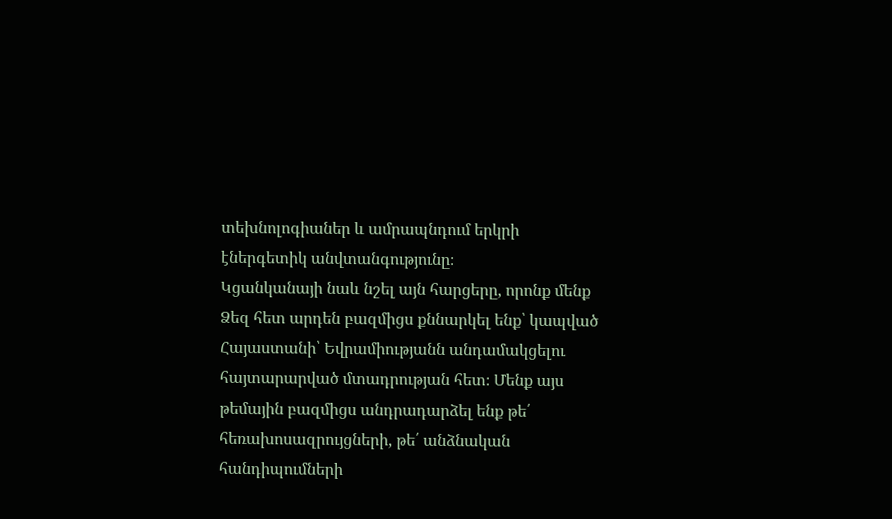տեխնոլոգիաներ և ամրապնդում երկրի էներգետիկ անվտանգությունը։
Կցանկանայի նաև նշել այն հարցերը, որոնք մենք Ձեզ հետ արդեն բազմիցս քննարկել ենք՝ կապված Հայաստանի՝ Եվրամիությանն անդամակցելու հայտարարված մտադրության հետ։ Մենք այս թեմային բազմիցս անդրադարձել ենք թե՛ հեռախոսազրույցների, թե՛ անձնական հանդիպումների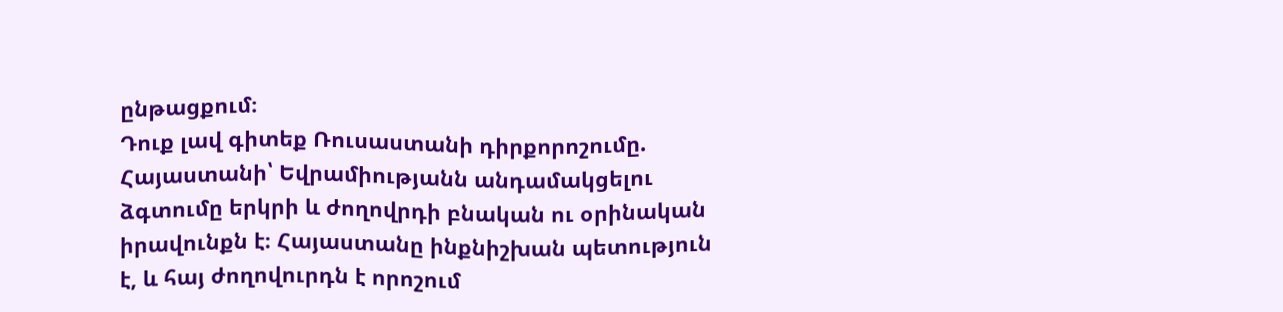ընթացքում։
Դուք լավ գիտեք Ռուսաստանի դիրքորոշումը. Հայաստանի՝ Եվրամիությանն անդամակցելու ձգտումը երկրի և ժողովրդի բնական ու օրինական իրավունքն է։ Հայաստանը ինքնիշխան պետություն է, և հայ ժողովուրդն է որոշում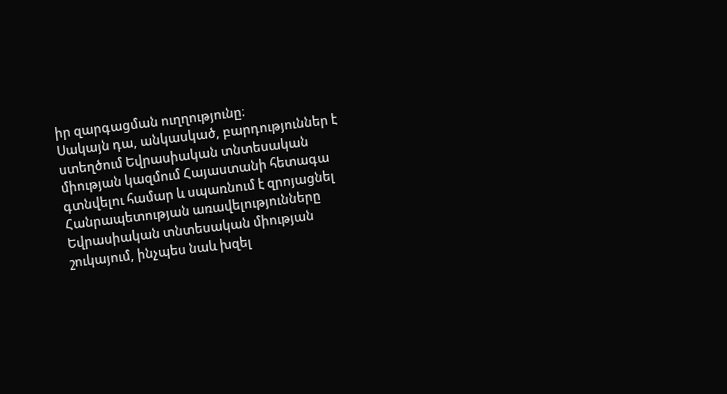իր զարգացման ուղղությունը։
Սակայն դա, անկասկած, բարդություններ է ստեղծում Եվրասիական տնտեսական միության կազմում Հայաստանի հետագա գտնվելու համար և սպառնում է զրոյացնել Հանրապետության առավելությունները Եվրասիական տնտեսական միության շուկայում, ինչպես նաև խզել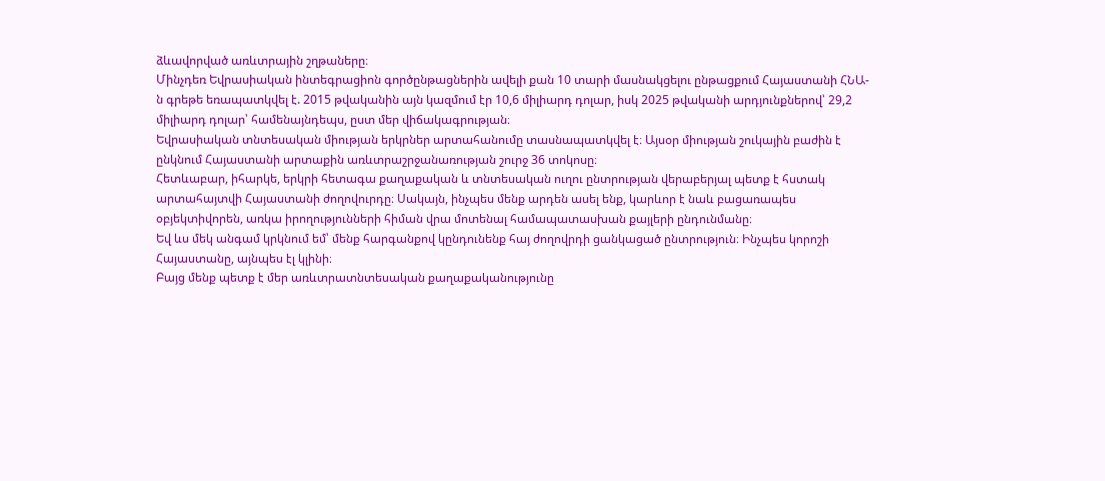ձևավորված առևտրային շղթաները։
Մինչդեռ Եվրասիական ինտեգրացիոն գործընթացներին ավելի քան 10 տարի մասնակցելու ընթացքում Հայաստանի ՀՆԱ-ն գրեթե եռապատկվել է. 2015 թվականին այն կազմում էր 10,6 միլիարդ դոլար, իսկ 2025 թվականի արդյունքներով՝ 29,2 միլիարդ դոլար՝ համենայնդեպս, ըստ մեր վիճակագրության։
Եվրասիական տնտեսական միության երկրներ արտահանումը տասնապատկվել է։ Այսօր միության շուկային բաժին է ընկնում Հայաստանի արտաքին առևտրաշրջանառության շուրջ 36 տոկոսը։
Հետևաբար, իհարկե, երկրի հետագա քաղաքական և տնտեսական ուղու ընտրության վերաբերյալ պետք է հստակ արտահայտվի Հայաստանի ժողովուրդը։ Սակայն, ինչպես մենք արդեն ասել ենք, կարևոր է նաև բացառապես օբյեկտիվորեն, առկա իրողությունների հիման վրա մոտենալ համապատասխան քայլերի ընդունմանը։
Եվ ևս մեկ անգամ կրկնում եմ՝ մենք հարգանքով կընդունենք հայ ժողովրդի ցանկացած ընտրություն։ Ինչպես կորոշի Հայաստանը, այնպես էլ կլինի։
Բայց մենք պետք է մեր առևտրատնտեսական քաղաքականությունը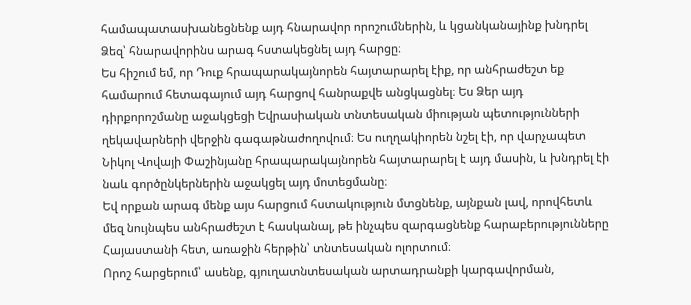համապատասխանեցնենք այդ հնարավոր որոշումներին, և կցանկանայինք խնդրել Ձեզ՝ հնարավորինս արագ հստակեցնել այդ հարցը։
Ես հիշում եմ, որ Դուք հրապարակայնորեն հայտարարել էիք, որ անհրաժեշտ եք համարում հետագայում այդ հարցով հանրաքվե անցկացնել։ Ես Ձեր այդ դիրքորոշմանը աջակցեցի Եվրասիական տնտեսական միության պետությունների ղեկավարների վերջին գագաթնաժողովում։ Ես ուղղակիորեն նշել էի, որ վարչապետ Նիկոլ Վովայի Փաշինյանը հրապարակայնորեն հայտարարել է այդ մասին, և խնդրել էի նաև գործընկերներին աջակցել այդ մոտեցմանը։
Եվ որքան արագ մենք այս հարցում հստակություն մտցնենք, այնքան լավ, որովհետև մեզ նույնպես անհրաժեշտ է հասկանալ, թե ինչպես զարգացնենք հարաբերությունները Հայաստանի հետ, առաջին հերթին՝ տնտեսական ոլորտում։
Որոշ հարցերում՝ ասենք, գյուղատնտեսական արտադրանքի կարգավորման,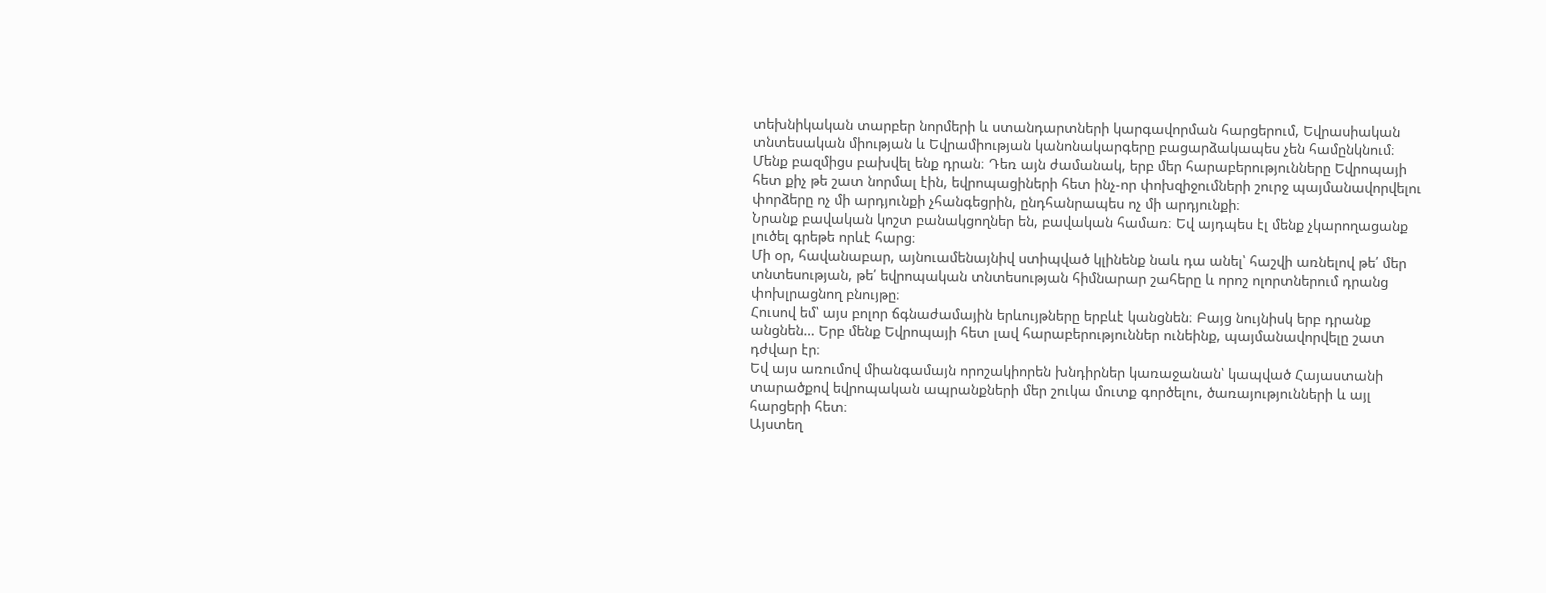տեխնիկական տարբեր նորմերի և ստանդարտների կարգավորման հարցերում, Եվրասիական տնտեսական միության և Եվրամիության կանոնակարգերը բացարձակապես չեն համընկնում։
Մենք բազմիցս բախվել ենք դրան։ Դեռ այն ժամանակ, երբ մեր հարաբերությունները Եվրոպայի հետ քիչ թե շատ նորմալ էին, եվրոպացիների հետ ինչ-որ փոխզիջումների շուրջ պայմանավորվելու փորձերը ոչ մի արդյունքի չհանգեցրին, ընդհանրապես ոչ մի արդյունքի։
Նրանք բավական կոշտ բանակցողներ են, բավական համառ։ Եվ այդպես էլ մենք չկարողացանք լուծել գրեթե որևէ հարց։
Մի օր, հավանաբար, այնուամենայնիվ ստիպված կլինենք նաև դա անել՝ հաշվի առնելով թե՛ մեր տնտեսության, թե՛ եվրոպական տնտեսության հիմնարար շահերը և որոշ ոլորտներում դրանց փոխլրացնող բնույթը։
Հուսով եմ՝ այս բոլոր ճգնաժամային երևույթները երբևէ կանցնեն։ Բայց նույնիսկ երբ դրանք անցնեն… Երբ մենք Եվրոպայի հետ լավ հարաբերություններ ունեինք, պայմանավորվելը շատ դժվար էր։
Եվ այս առումով միանգամայն որոշակիորեն խնդիրներ կառաջանան՝ կապված Հայաստանի տարածքով եվրոպական ապրանքների մեր շուկա մուտք գործելու, ծառայությունների և այլ հարցերի հետ։
Այստեղ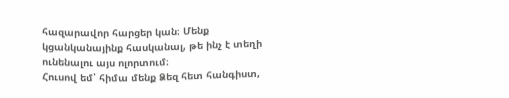հազարավոր հարցեր կան։ Մենք կցանկանայինք հասկանալ, թե ինչ է տեղի ունենալու այս ոլորտում։
Հուսով եմ՝ հիմա մենք Ձեզ հետ հանգիստ,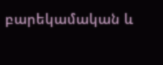բարեկամական և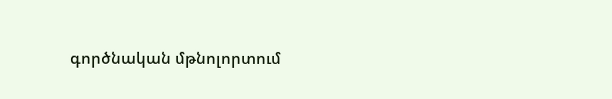գործնական մթնոլորտում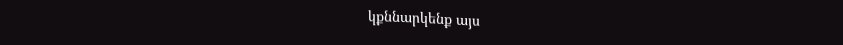կքննարկենք այս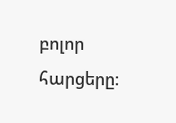բոլոր հարցերը։